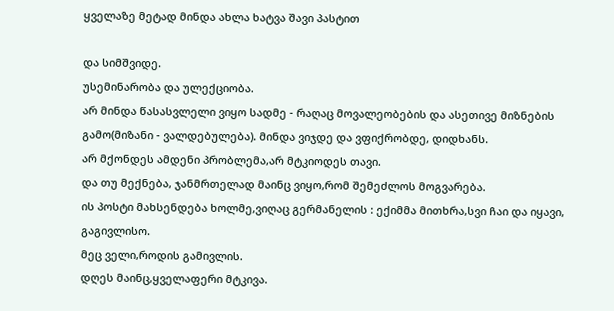ყველაზე მეტად მინდა ახლა ხატვა შავი პასტით

და სიმშვიდე.
უსემინარობა და ულექციობა.
არ მინდა წასასვლელი ვიყო სადმე - რაღაც მოვალეობების და ასეთივე მიზნების გამო(მიზანი - ვალდებულება). მინდა ვიჯდე და ვფიქრობდე, დიდხანს.
არ მქონდეს ამდენი პრობლემა,არ მტკიოდეს თავი.
და თუ მექნება, ჯანმრთელად მაინც ვიყო,რომ შემეძლოს მოგვარება.
ის პოსტი მახსენდება ხოლმე,ვიღაც გერმანელის : ექიმმა მითხრა,სვი ჩაი და იყავი, გაგივლისო.
მეც ველი,როდის გამივლის.
დღეს მაინც,ყველაფერი მტკივა.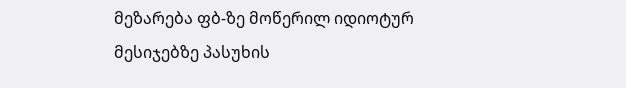მეზარება ფბ-ზე მოწერილ იდიოტურ მესიჯებზე პასუხის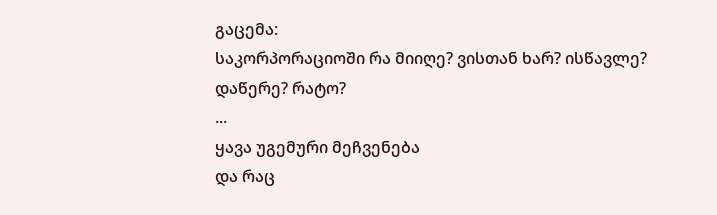გაცემა:
საკორპორაციოში რა მიიღე? ვისთან ხარ? ისწავლე? დაწერე? რატო?
...
ყავა უგემური მეჩვენება
და რაც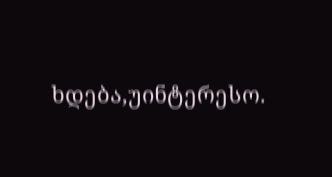ხდება,უინტერესო.